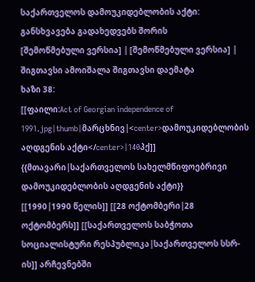საქართველოს დამოუკიდებლობის აქტი: განსხვავება გადახედვებს შორის
[შემოწმებული ვერსია] | [შემოწმებული ვერსია] |
შიგთავსი ამოიშალა შიგთავსი დაემატა
ხაზი 38:
[[ფაილი:Act of Georgian independence of 1991.jpg|thumb|მარცხნივ|<center>დამოუკიდებლობის აღდგენის აქტი</center>|140პქ]]
{{მთავარი|საქართველოს სახელმწიფოებრივი დამოუკიდებლობის აღდგენის აქტი}}
[[1990|1990 წელის]] [[28 ოქტომბერი|28 ოქტომბერს]] [[საქართველოს საბჭოთა სოციალისტური რესპუბლიკა|საქართველოს სსრ-ის]] არჩევნებში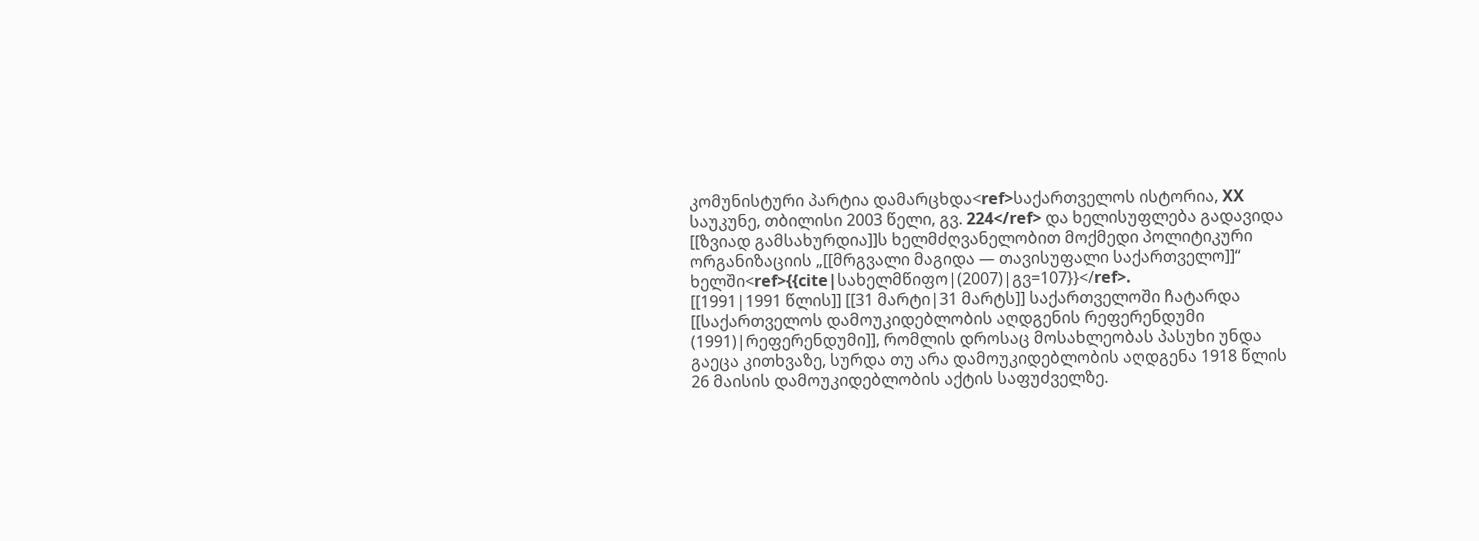კომუნისტური პარტია დამარცხდა<ref>საქართველოს ისტორია, XX საუკუნე, თბილისი 2003 წელი, გვ. 224</ref> და ხელისუფლება გადავიდა [[ზვიად გამსახურდია]]ს ხელმძღვანელობით მოქმედი პოლიტიკური ორგანიზაციის „[[მრგვალი მაგიდა — თავისუფალი საქართველო]]“ ხელში<ref>{{cite|სახელმწიფო|(2007)|გვ=107}}</ref>.
[[1991|1991 წლის]] [[31 მარტი|31 მარტს]] საქართველოში ჩატარდა [[საქართველოს დამოუკიდებლობის აღდგენის რეფერენდუმი (1991)|რეფერენდუმი]], რომლის დროსაც მოსახლეობას პასუხი უნდა გაეცა კითხვაზე, სურდა თუ არა დამოუკიდებლობის აღდგენა 1918 წლის 26 მაისის დამოუკიდებლობის აქტის საფუძველზე.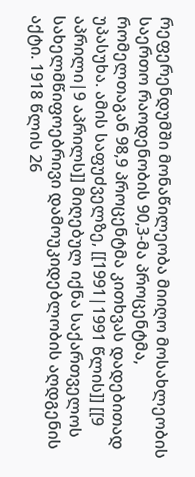რეფერენდუმში მონაწილეობა მიიღო მოსახლეობის საერთო რაოდენობის 90,3-მა პროცენტმა, რომელთაგან 98,9 პროცენტმა კითხვას დადებითად უპასუხა. ამის საფუძველზე, [[1991|1991 წლის]] [[9 აპრილი|9 აპრილს]] მიღებულ იქნა საქართველოს სახელმწიფოებრივი დამოუკიდებლობის აღდგენის აქტი. 1918 წლის 26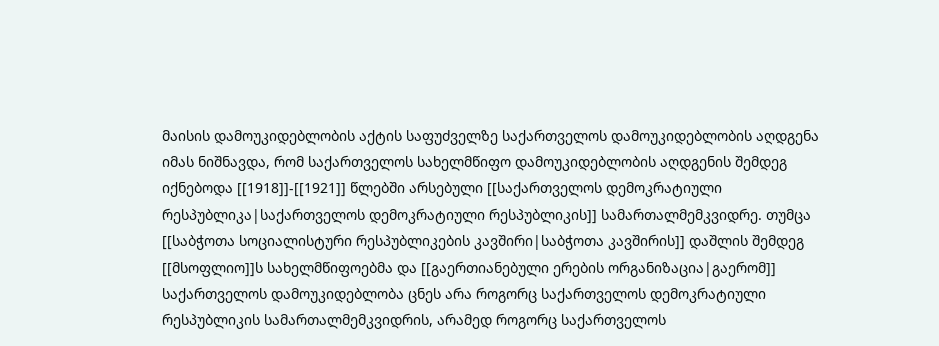მაისის დამოუკიდებლობის აქტის საფუძველზე საქართველოს დამოუკიდებლობის აღდგენა იმას ნიშნავდა, რომ საქართველოს სახელმწიფო დამოუკიდებლობის აღდგენის შემდეგ იქნებოდა [[1918]]-[[1921]] წლებში არსებული [[საქართველოს დემოკრატიული რესპუბლიკა|საქართველოს დემოკრატიული რესპუბლიკის]] სამართალმემკვიდრე. თუმცა [[საბჭოთა სოციალისტური რესპუბლიკების კავშირი|საბჭოთა კავშირის]] დაშლის შემდეგ [[მსოფლიო]]ს სახელმწიფოებმა და [[გაერთიანებული ერების ორგანიზაცია|გაერომ]] საქართველოს დამოუკიდებლობა ცნეს არა როგორც საქართველოს დემოკრატიული რესპუბლიკის სამართალმემკვიდრის, არამედ როგორც საქართველოს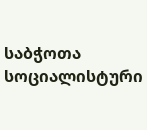საბჭოთა სოციალისტური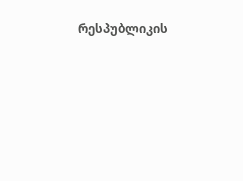რესპუბლიკის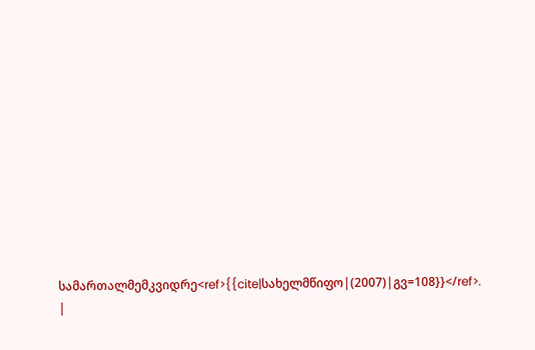სამართალმემკვიდრე<ref>{{cite|სახელმწიფო|(2007)|გვ=108}}</ref>.
|